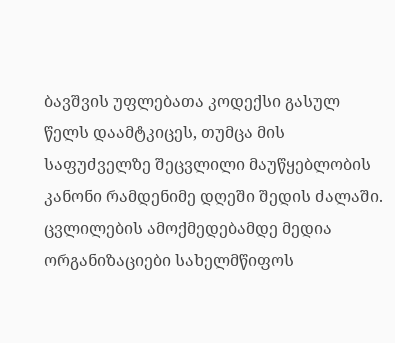ბავშვის უფლებათა კოდექსი გასულ წელს დაამტკიცეს, თუმცა მის საფუძველზე შეცვლილი მაუწყებლობის კანონი რამდენიმე დღეში შედის ძალაში. ცვლილების ამოქმედებამდე მედია ორგანიზაციები სახელმწიფოს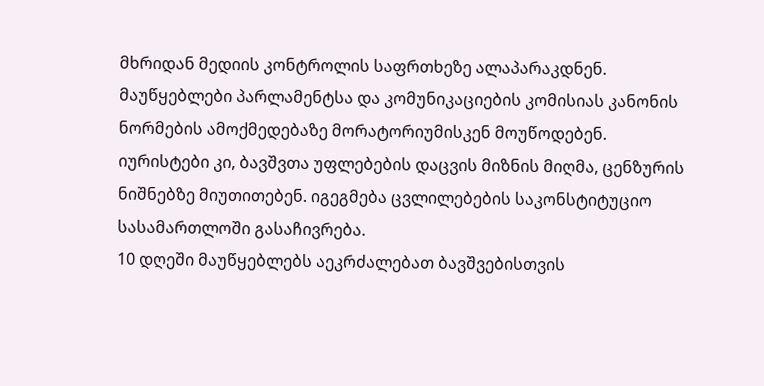მხრიდან მედიის კონტროლის საფრთხეზე ალაპარაკდნენ. მაუწყებლები პარლამენტსა და კომუნიკაციების კომისიას კანონის ნორმების ამოქმედებაზე მორატორიუმისკენ მოუწოდებენ. იურისტები კი, ბავშვთა უფლებების დაცვის მიზნის მიღმა, ცენზურის ნიშნებზე მიუთითებენ. იგეგმება ცვლილებების საკონსტიტუციო სასამართლოში გასაჩივრება.
10 დღეში მაუწყებლებს აეკრძალებათ ბავშვებისთვის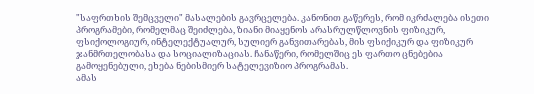"საფრთხის შემცველი" მასალების გავრცელება. კანონით გაწერეს, რომ იკრძალება ისეთი პროგრამები, რომელმაც შეიძლება, ზიანი მიაყენოს არასრულწლოვნის ფიზიკურ, ფსიქოლოგიურ, ინტელექტუალურ, სულიერ განვითარებას, მის ფსიქიკურ და ფიზიკურ ჯანმრთელობასა და სოციალიზაციას. ჩანაწერი, რომელშიც ეს ფართო ცნებებია გამოყენებული, ეხება ნებისმიერ სატელევიზიო პროგრამას.
ამას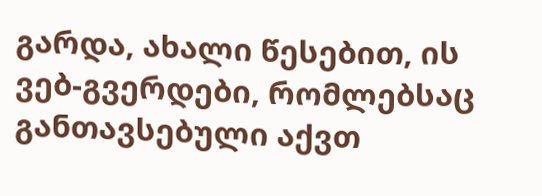გარდა, ახალი წესებით, ის ვებ-გვერდები, რომლებსაც განთავსებული აქვთ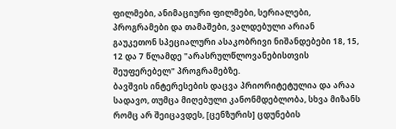ფილმები, ანიმაციური ფილმები, სერიალები, პროგრამები და თამაშები, ვალდებული არიან გაუკეთონ სპეციალური ასაკობრივი ნიშანდებები 18, 15, 12 და 7 წლამდე "არასრულწლოვანებისთვის შეუფერებელ" პროგრამებზე.
ბავშვის ინტერესების დაცვა პრიორიტეტულია და არაა სადავო, თუმცა მიღებული კანონმდებლობა, სხვა მიზანს რომც არ შეიცავდეს, [ცენზურის] ცდუნების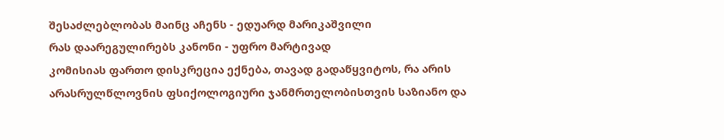შესაძლებლობას მაინც აჩენს - ედუარდ მარიკაშვილი
რას დაარეგულირებს კანონი - უფრო მარტივად
კომისიას ფართო დისკრეცია ექნება, თავად გადაწყვიტოს, რა არის არასრულწლოვნის ფსიქოლოგიური ჯანმრთელობისთვის საზიანო და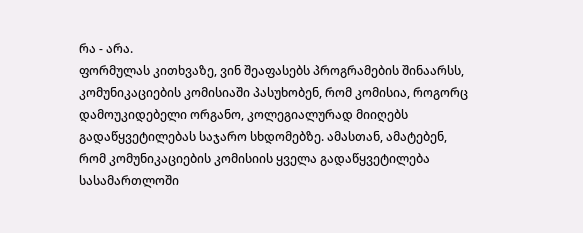რა - არა.
ფორმულას კითხვაზე, ვინ შეაფასებს პროგრამების შინაარსს, კომუნიკაციების კომისიაში პასუხობენ, რომ კომისია, როგორც დამოუკიდებელი ორგანო, კოლეგიალურად მიიღებს გადაწყვეტილებას საჯარო სხდომებზე. ამასთან, ამატებენ, რომ კომუნიკაციების კომისიის ყველა გადაწყვეტილება სასამართლოში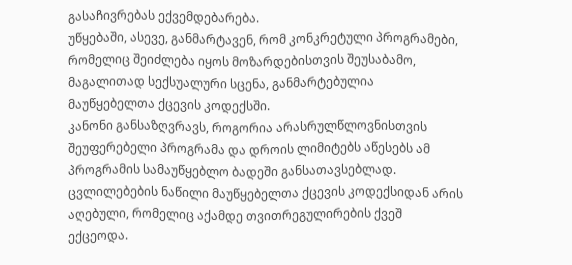გასაჩივრებას ექვემდებარება.
უწყებაში, ასევე, განმარტავენ, რომ კონკრეტული პროგრამები, რომელიც შეიძლება იყოს მოზარდებისთვის შეუსაბამო, მაგალითად სექსუალური სცენა, განმარტებულია მაუწყებელთა ქცევის კოდექსში.
კანონი განსაზღვრავს, როგორია არასრულწლოვნისთვის შეუფერებელი პროგრამა და დროის ლიმიტებს აწესებს ამ პროგრამის სამაუწყებლო ბადეში განსათავსებლად. ცვლილებების ნაწილი მაუწყებელთა ქცევის კოდექსიდან არის აღებული, რომელიც აქამდე თვითრეგულირების ქვეშ ექცეოდა.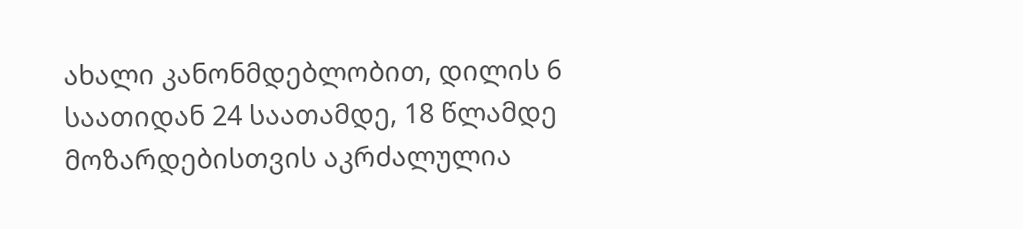ახალი კანონმდებლობით, დილის 6 საათიდან 24 საათამდე, 18 წლამდე მოზარდებისთვის აკრძალულია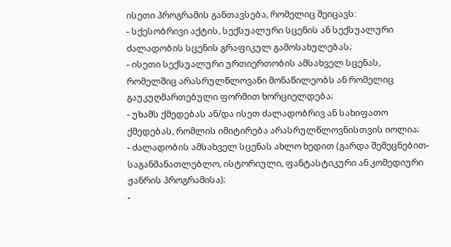ისეთი პროგრამის განთავსება, რომელიც შეიცავს:
- სქესობრივი აქტის, სექსუალური სცენის ან სექსუალური ძალადობის სცენის გრაფიკულ გამოსახულებას;
- ისეთი სექსუალური ურთიერთობის ამსახველ სცენას, რომელშიც არასრულწლოვანი მონაწილეობს ან რომელიც გაუკუღმართებული ფორმით ხორციელდება;
- უხამს ქმედებას ან/და ისეთ ძალადობრივ ან სახიფათო ქმედებას, რომლის იმიტირება არასრულწლოვნისთვის იოლია;
- ძალადობის ამსახველ სცენას ახლო ხედით (გარდა შემეცნებით- საგანმანათლებლო, ისტორიული, ფანტასტიკური ან კომედიური ჟანრის პროგრამისა);
-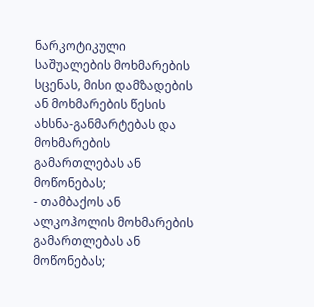ნარკოტიკული საშუალების მოხმარების სცენას, მისი დამზადების ან მოხმარების წესის ახსნა-განმარტებას და მოხმარების გამართლებას ან მოწონებას;
- თამბაქოს ან ალკოჰოლის მოხმარების გამართლებას ან მოწონებას;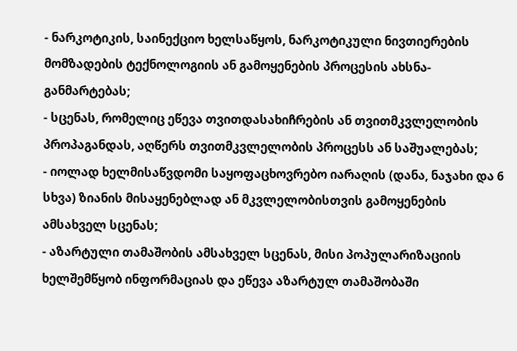- ნარკოტიკის, საინექციო ხელსაწყოს, ნარკოტიკული ნივთიერების მომზადების ტექნოლოგიის ან გამოყენების პროცესის ახსნა-განმარტებას;
- სცენას, რომელიც ეწევა თვითდასახიჩრების ან თვითმკვლელობის პროპაგანდას, აღწერს თვითმკვლელობის პროცესს ან საშუალებას;
- იოლად ხელმისაწვდომი საყოფაცხოვრებო იარაღის (დანა, ნაჯახი და 6 სხვა) ზიანის მისაყენებლად ან მკვლელობისთვის გამოყენების ამსახველ სცენას;
- აზარტული თამაშობის ამსახველ სცენას, მისი პოპულარიზაციის ხელშემწყობ ინფორმაციას და ეწევა აზარტულ თამაშობაში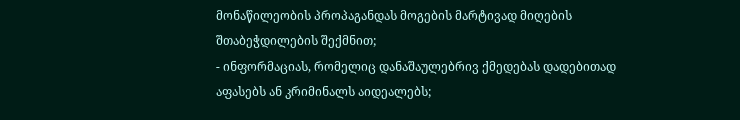მონაწილეობის პროპაგანდას მოგების მარტივად მიღების შთაბეჭდილების შექმნით;
- ინფორმაციას, რომელიც დანაშაულებრივ ქმედებას დადებითად აფასებს ან კრიმინალს აიდეალებს;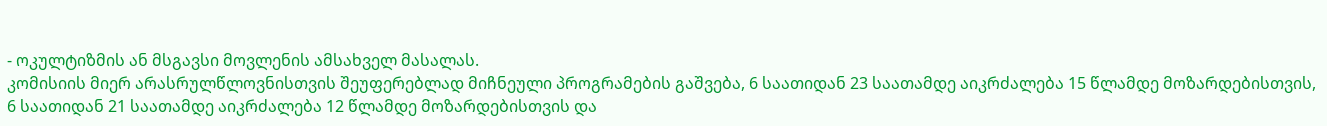- ოკულტიზმის ან მსგავსი მოვლენის ამსახველ მასალას.
კომისიის მიერ არასრულწლოვნისთვის შეუფერებლად მიჩნეული პროგრამების გაშვება, 6 საათიდან 23 საათამდე აიკრძალება 15 წლამდე მოზარდებისთვის, 6 საათიდან 21 საათამდე აიკრძალება 12 წლამდე მოზარდებისთვის და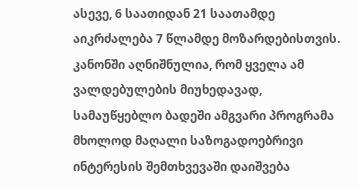ასევე, 6 საათიდან 21 საათამდე აიკრძალება 7 წლამდე მოზარდებისთვის.
კანონში აღნიშნულია, რომ ყველა ამ ვალდებულების მიუხედავად, სამაუწყებლო ბადეში ამგვარი პროგრამა მხოლოდ მაღალი საზოგადოებრივი ინტერესის შემთხვევაში დაიშვება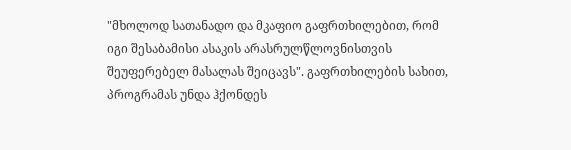"მხოლოდ სათანადო და მკაფიო გაფრთხილებით, რომ იგი შესაბამისი ასაკის არასრულწლოვნისთვის შეუფერებელ მასალას შეიცავს". გაფრთხილების სახით, პროგრამას უნდა ჰქონდეს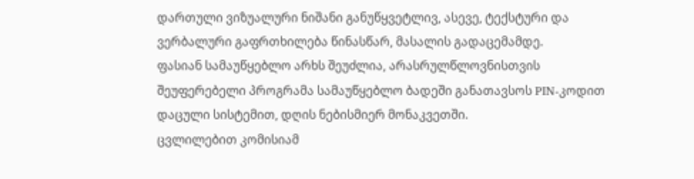დართული ვიზუალური ნიშანი განუწყვეტლივ, ასევე, ტექსტური და ვერბალური გაფრთხილება წინასწარ, მასალის გადაცემამდე.
ფასიან სამაუწყებლო არხს შეუძლია, არასრულწლოვნისთვის შეუფერებელი პროგრამა სამაუწყებლო ბადეში განათავსოს PIN-კოდით დაცული სისტემით, დღის ნებისმიერ მონაკვეთში.
ცვლილებით კომისიამ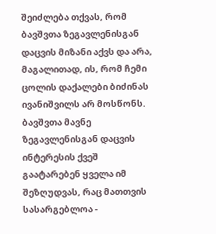შეიძლება თქვას, რომ ბავშვთა ზეგავლენისგან დაცვის მიზანი აქვს და არა, მაგალითად, ის, რომ ჩემი ცოლის დაქალები ბიძინას ივანიშვილს არ მოსწონს. ბავშვთა მავნე ზეგავლენისგან დაცვის ინტერესის ქვეშ გაატარებენ ყველა იმ შეზღუდვას, რაც მათთვის სასარგებლოა -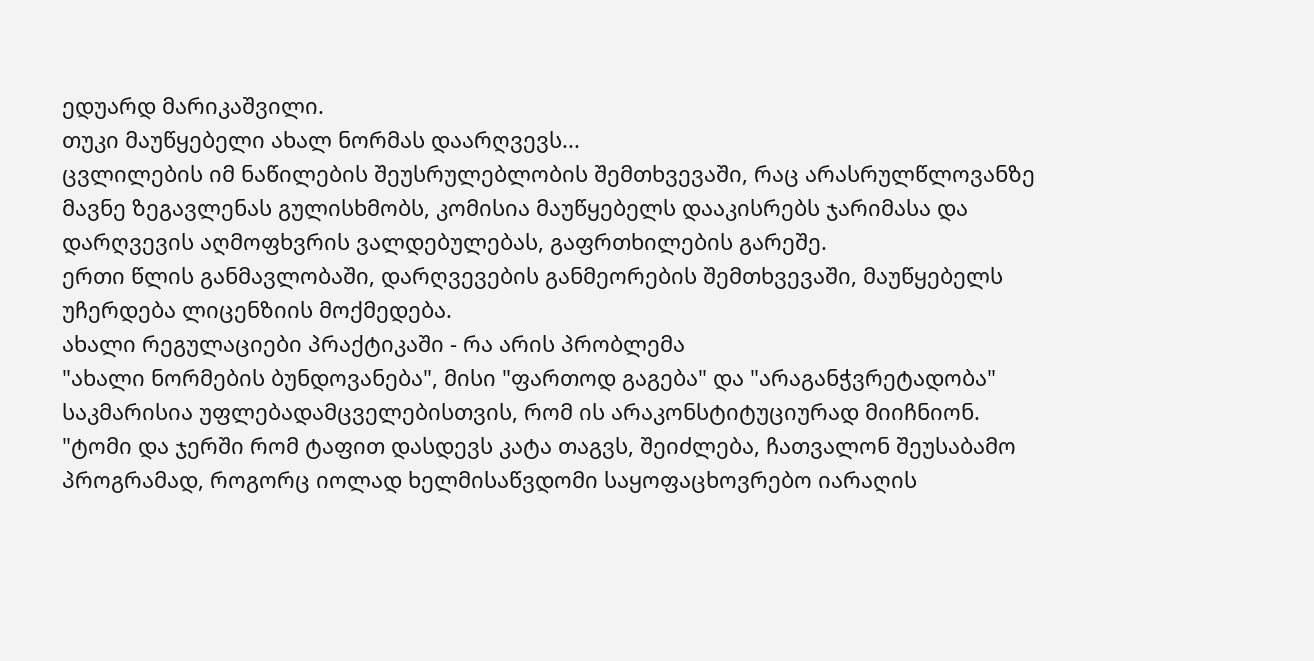ედუარდ მარიკაშვილი.
თუკი მაუწყებელი ახალ ნორმას დაარღვევს...
ცვლილების იმ ნაწილების შეუსრულებლობის შემთხვევაში, რაც არასრულწლოვანზე მავნე ზეგავლენას გულისხმობს, კომისია მაუწყებელს დააკისრებს ჯარიმასა და დარღვევის აღმოფხვრის ვალდებულებას, გაფრთხილების გარეშე.
ერთი წლის განმავლობაში, დარღვევების განმეორების შემთხვევაში, მაუწყებელს უჩერდება ლიცენზიის მოქმედება.
ახალი რეგულაციები პრაქტიკაში - რა არის პრობლემა
"ახალი ნორმების ბუნდოვანება", მისი "ფართოდ გაგება" და "არაგანჭვრეტადობა" საკმარისია უფლებადამცველებისთვის, რომ ის არაკონსტიტუციურად მიიჩნიონ.
"ტომი და ჯერში რომ ტაფით დასდევს კატა თაგვს, შეიძლება, ჩათვალონ შეუსაბამო პროგრამად, როგორც იოლად ხელმისაწვდომი საყოფაცხოვრებო იარაღის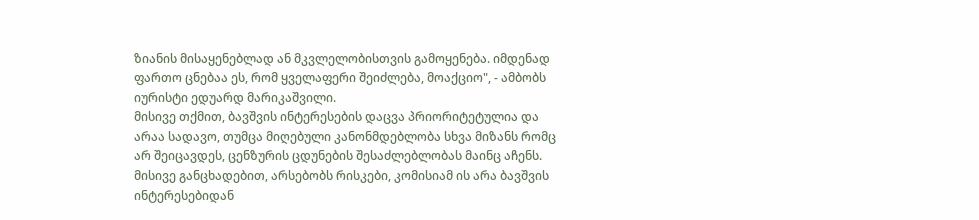ზიანის მისაყენებლად ან მკვლელობისთვის გამოყენება. იმდენად ფართო ცნებაა ეს, რომ ყველაფერი შეიძლება, მოაქციო", - ამბობს იურისტი ედუარდ მარიკაშვილი.
მისივე თქმით, ბავშვის ინტერესების დაცვა პრიორიტეტულია და არაა სადავო, თუმცა მიღებული კანონმდებლობა სხვა მიზანს რომც არ შეიცავდეს, ცენზურის ცდუნების შესაძლებლობას მაინც აჩენს. მისივე განცხადებით, არსებობს რისკები, კომისიამ ის არა ბავშვის ინტერესებიდან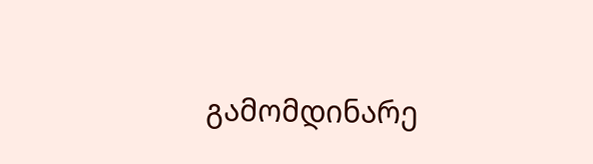გამომდინარე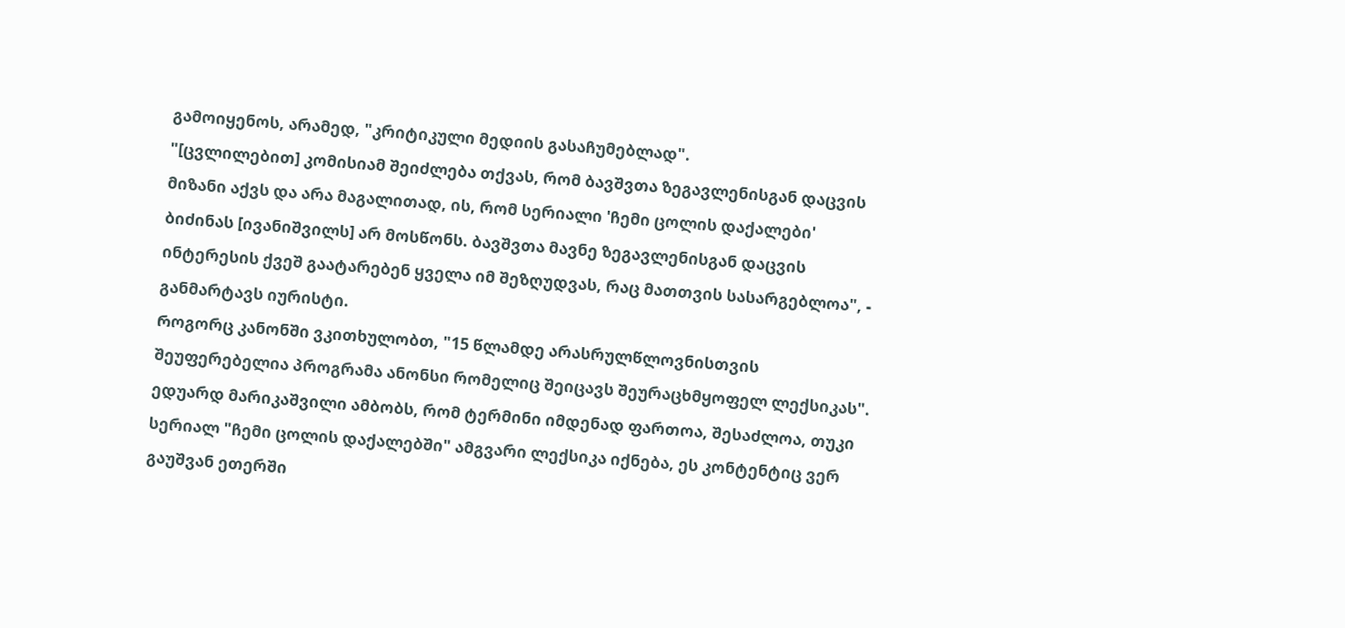გამოიყენოს, არამედ, "კრიტიკული მედიის გასაჩუმებლად".
"[ცვლილებით] კომისიამ შეიძლება თქვას, რომ ბავშვთა ზეგავლენისგან დაცვის მიზანი აქვს და არა მაგალითად, ის, რომ სერიალი 'ჩემი ცოლის დაქალები' ბიძინას [ივანიშვილს] არ მოსწონს. ბავშვთა მავნე ზეგავლენისგან დაცვის ინტერესის ქვეშ გაატარებენ ყველა იმ შეზღუდვას, რაც მათთვის სასარგებლოა", - განმარტავს იურისტი.
Როგორც კანონში ვკითხულობთ, "15 წლამდე არასრულწლოვნისთვის შეუფერებელია პროგრამა ანონსი რომელიც შეიცავს შეურაცხმყოფელ ლექსიკას". ედუარდ მარიკაშვილი ამბობს, რომ ტერმინი იმდენად ფართოა, შესაძლოა, თუკი სერიალ "ჩემი ცოლის დაქალებში" ამგვარი ლექსიკა იქნება, ეს კონტენტიც ვერ გაუშვან ეთერში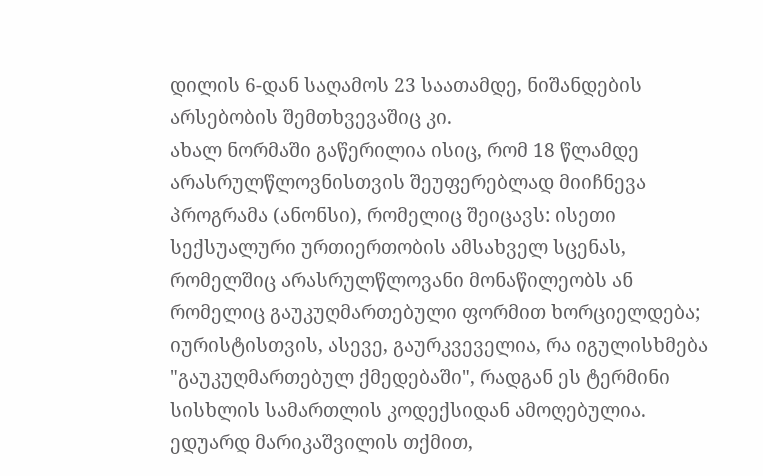დილის 6-დან საღამოს 23 საათამდე, ნიშანდების არსებობის შემთხვევაშიც კი.
ახალ ნორმაში გაწერილია ისიც, რომ 18 წლამდე არასრულწლოვნისთვის შეუფერებლად მიიჩნევა პროგრამა (ანონსი), რომელიც შეიცავს: ისეთი სექსუალური ურთიერთობის ამსახველ სცენას, რომელშიც არასრულწლოვანი მონაწილეობს ან რომელიც გაუკუღმართებული ფორმით ხორციელდება; იურისტისთვის, ასევე, გაურკვეველია, რა იგულისხმება "გაუკუღმართებულ ქმედებაში", რადგან ეს ტერმინი სისხლის სამართლის კოდექსიდან ამოღებულია.
ედუარდ მარიკაშვილის თქმით,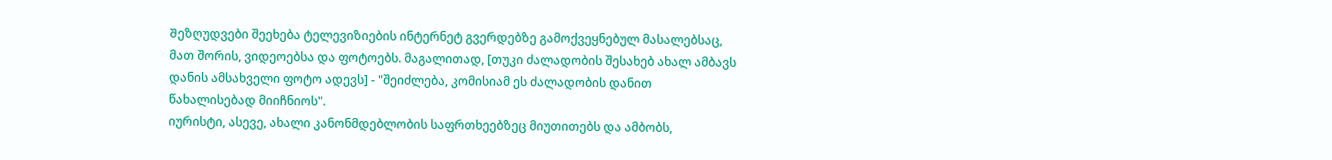Შეზღუდვები შეეხება ტელევიზიების ინტერნეტ გვერდებზე გამოქვეყნებულ მასალებსაც, მათ შორის, ვიდეოებსა და ფოტოებს. მაგალითად, [თუკი ძალადობის შესახებ ახალ ამბავს დანის ამსახველი ფოტო ადევს] - "შეიძლება, კომისიამ ეს ძალადობის დანით წახალისებად მიიჩნიოს".
იურისტი, ასევე, ახალი კანონმდებლობის საფრთხეებზეც მიუთითებს და ამბობს,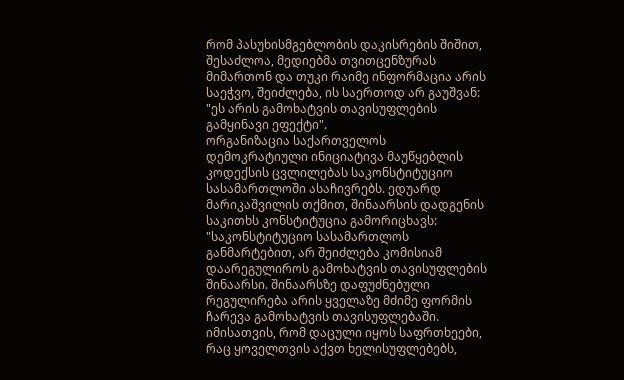რომ პასუხისმგებლობის დაკისრების შიშით, შესაძლოა, მედიებმა თვითცენზურას მიმართონ და თუკი რაიმე ინფორმაცია არის საეჭვო, შეიძლება, ის საერთოდ არ გაუშვან:
"ეს არის გამოხატვის თავისუფლების გამყინავი ეფექტი".
ორგანიზაცია საქართველოს დემოკრატიული ინიციატივა მაუწყებლის კოდექსის ცვლილებას საკონსტიტუციო სასამართლოში ასაჩივრებს. ედუარდ მარიკაშვილის თქმით, შინაარსის დადგენის საკითხს კონსტიტუცია გამორიცხავს:
"საკონსტიტუციო სასამართლოს განმარტებით, არ შეიძლება კომისიამ დაარეგულიროს გამოხატვის თავისუფლების შინაარსი. შინაარსზე დაფუძნებული რეგულირება არის ყველაზე მძიმე ფორმის ჩარევა გამოხატვის თავისუფლებაში. იმისათვის, რომ დაცული იყოს საფრთხეები, რაც ყოველთვის აქვთ ხელისუფლებებს,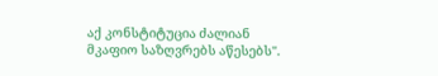აქ კონსტიტუცია ძალიან მკაფიო საზღვრებს აწესებს".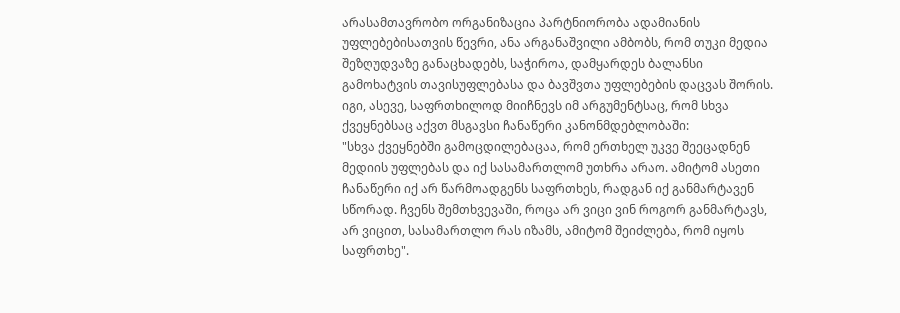არასამთავრობო ორგანიზაცია პარტნიორობა ადამიანის უფლებებისათვის წევრი, ანა არგანაშვილი ამბობს, რომ თუკი მედია შეზღუდვაზე განაცხადებს, საჭიროა, დამყარდეს ბალანსი გამოხატვის თავისუფლებასა და ბავშვთა უფლებების დაცვას შორის.
იგი, ასევე, საფრთხილოდ მიიჩნევს იმ არგუმენტსაც, რომ სხვა ქვეყნებსაც აქვთ მსგავსი ჩანაწერი კანონმდებლობაში:
"სხვა ქვეყნებში გამოცდილებაცაა, რომ ერთხელ უკვე შეეცადნენ მედიის უფლებას და იქ სასამართლომ უთხრა არაო. ამიტომ ასეთი ჩანაწერი იქ არ წარმოადგენს საფრთხეს, რადგან იქ განმარტავენ სწორად. ჩვენს შემთხვევაში, როცა არ ვიცი ვინ როგორ განმარტავს, არ ვიცით, სასამართლო რას იზამს, ამიტომ შეიძლება, რომ იყოს საფრთხე".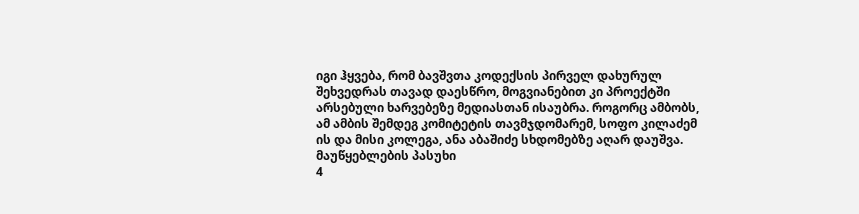იგი ჰყვება, რომ ბავშვთა კოდექსის პირველ დახურულ შეხვედრას თავად დაესწრო, მოგვიანებით კი პროექტში არსებული ხარვებეზე მედიასთან ისაუბრა. როგორც ამბობს, ამ ამბის შემდეგ კომიტეტის თავმჯდომარემ, სოფო კილაძემ ის და მისი კოლეგა, ანა აბაშიძე სხდომებზე აღარ დაუშვა.
მაუწყებლების პასუხი
4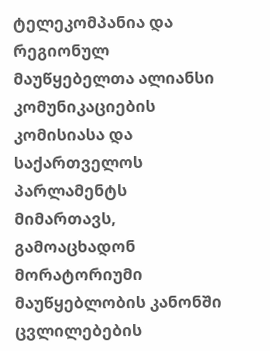ტელეკომპანია და რეგიონულ მაუწყებელთა ალიანსი კომუნიკაციების კომისიასა და საქართველოს პარლამენტს მიმართავს, გამოაცხადონ მორატორიუმი მაუწყებლობის კანონში ცვლილებების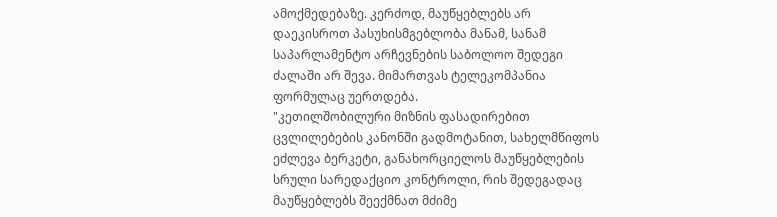ამოქმედებაზე. კერძოდ, მაუწყებლებს არ დაეკისროთ პასუხისმგებლობა მანამ, სანამ საპარლამენტო არჩევნების საბოლოო შედეგი ძალაში არ შევა. მიმართვას ტელეკომპანია ფორმულაც უერთდება.
"კეთილშობილური მიზნის ფასადირებით ცვლილებების კანონში გადმოტანით, სახელმწიფოს ეძლევა ბერკეტი, განახორციელოს მაუწყებლების სრული სარედაქციო კონტროლი, რის შედეგადაც მაუწყებლებს შეექმნათ მძიმე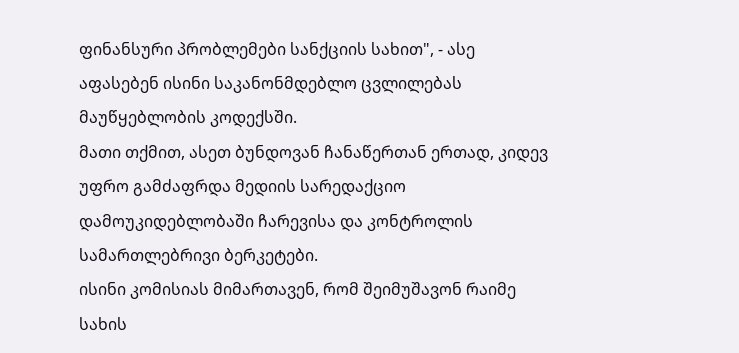ფინანსური პრობლემები სანქციის სახით", - ასე აფასებენ ისინი საკანონმდებლო ცვლილებას მაუწყებლობის კოდექსში.
მათი თქმით, ასეთ ბუნდოვან ჩანაწერთან ერთად, კიდევ უფრო გამძაფრდა მედიის სარედაქციო დამოუკიდებლობაში ჩარევისა და კონტროლის სამართლებრივი ბერკეტები.
ისინი კომისიას მიმართავენ, რომ შეიმუშავონ რაიმე სახის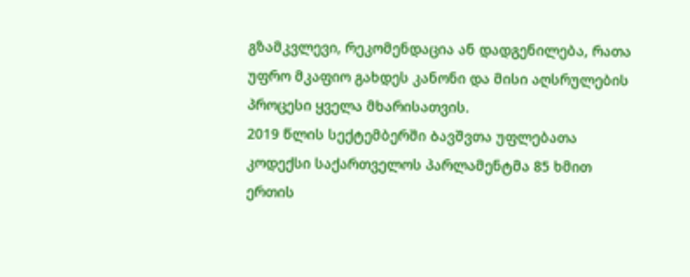გზამკვლევი, რეკომენდაცია ან დადგენილება, რათა უფრო მკაფიო გახდეს კანონი და მისი აღსრულების პროცესი ყველა მხარისათვის.
2019 წლის სექტემბერში Ბავშვთა უფლებათა კოდექსი საქართველოს პარლამენტმა 85 ხმით ერთის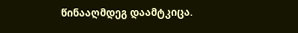წინააღმდეგ დაამტკიცა.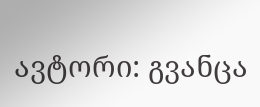ავტორი: გვანცა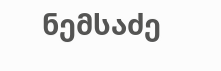ნემსაძე